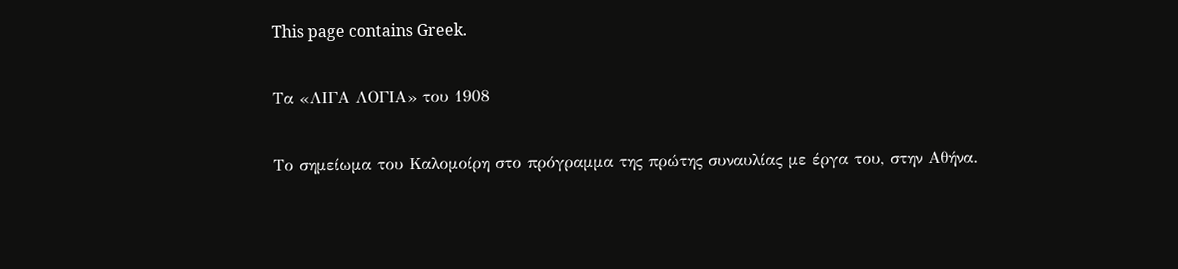This page contains Greek.

Τα «ΛΙΓΑ ΛΟΓΙΑ» του 1908

Το σημείωμα του Καλομοίρη στο πρόγραμμα της πρώτης συναυλίας με έργα του, στην Αθήνα.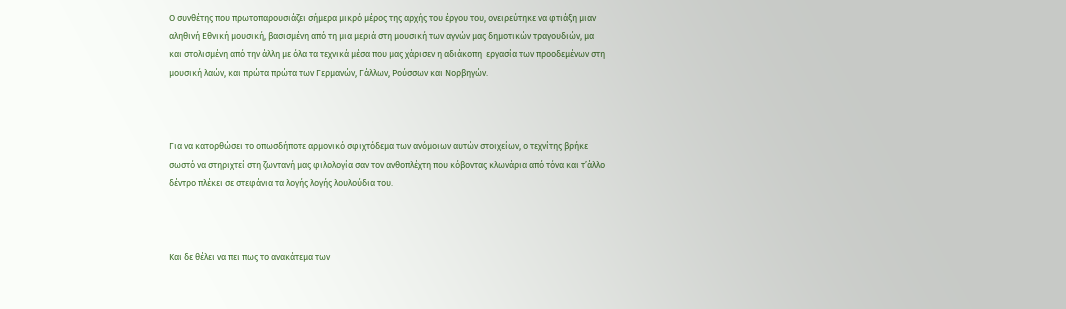Ο συνθέτης που πρωτοπαρουσιάζει σήμερα μικρό μέρος της αρχής του έργου του, ονειρεύτηκε να φτιάξη μιαν αληθινή Εθνική μουσική, βασισμένη από τη μια μεριά στη μουσική των αγνών μας δημοτικών τραγουδιών, μα και στολισμένη από την άλλη με όλα τα τεχνικά μέσα που μας χάρισεν η αδιάκοπη  εργασία των προοδεμένων στη μουσική λαών, και πρώτα πρώτα των Γερμανών, Γάλλων, Ρούσσων και Νορβηγών.



Για να κατορθώσει το οπωσδήποτε αρμονικό σφιχτόδεμα των ανόμοιων αυτών στοιχείων, ο τεχνίτης βρήκε σωστό να στηριχτεί στη ζωντανή μας φιλολογία σαν τον ανθοπλέχτη που κόβοντας κλωνάρια από τόνα και τ’άλλο  δέντρο πλέκει σε στεφάνια τα λογής λογής λουλούδια του.



Και δε θέλει να πει πως το ανακάτεμα των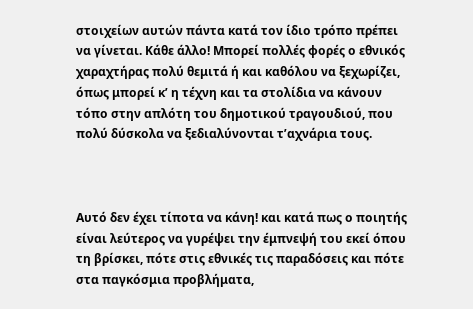στοιχείων αυτών πάντα κατά τον ίδιο τρόπο πρέπει να γίνεται. Κάθε άλλο! Μπορεί πολλές φορές ο εθνικός χαραχτήρας πολύ θεμιτά ή και καθόλου να ξεχωρίζει, όπως μπορεί κ’ η τέχνη και τα στολίδια να κάνουν τόπο στην απλότη του δημοτικού τραγουδιού, που πολύ δύσκολα να ξεδιαλύνονται τ’αχνάρια τους.



Αυτό δεν έχει τίποτα να κάνη! και κατά πως ο ποιητής είναι λεύτερος να γυρέψει την έμπνεψή του εκεί όπου τη βρίσκει, πότε στις εθνικές τις παραδόσεις και πότε στα παγκόσμια προβλήματα,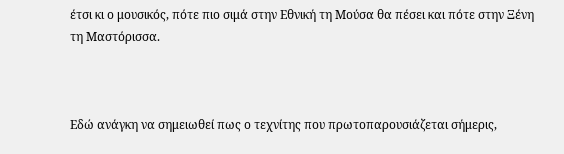έτσι κι ο μουσικός, πότε πιο σιμά στην Εθνική τη Μούσα θα πέσει και πότε στην Ξένη τη Μαστόρισσα.



Εδώ ανάγκη να σημειωθεί πως ο τεχνίτης που πρωτοπαρουσιάζεται σήμερις,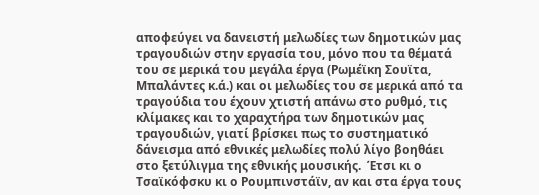αποφεύγει να δανειστή μελωδίες των δημοτικών μας τραγουδιών στην εργασία του, μόνο που τα θέματά του σε μερικά του μεγάλα έργα (Ρωμέϊκη Σουϊτα, Μπαλάντες κ.ά.) και οι μελωδίες του σε μερικά από τα τραγούδια του έχουν χτιστή απάνω στο ρυθμό, τις κλίμακες και το χαραχτήρα των δημοτικών μας τραγουδιών, γιατί βρίσκει πως το συστηματικό δάνεισμα από εθνικές μελωδίες πολύ λίγο βοηθάει στο ξετύλιγμα της εθνικής μουσικής.  Έτσι κι ο Τσαϊκόφσκυ κι ο Ρουμπινστάϊν, αν και στα έργα τους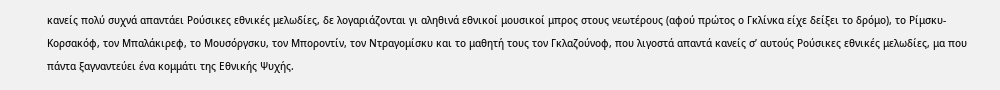κανείς πολύ συχνά απαντάει Ρούσικες εθνικές μελωδίες, δε λογαριάζονται γι αληθινά εθνικοί μουσικοί μπρος στους νεωτέρους (αφού πρώτος ο Γκλίνκα είχε δείξει το δρόμο), το Ρίμσκυ-Κορσακόφ, τον Μπαλάκιρεφ, το Μουσόργσκυ, τον Μποροντίν, τον Ντραγομίσκυ και το μαθητή τους τον Γκλαζούνοφ, που λιγοστά απαντά κανείς σ’ αυτούς Ρούσικες εθνικές μελωδίες, μα που πάντα ξαγναντεύει ένα κομμάτι της Εθνικής Ψυχής.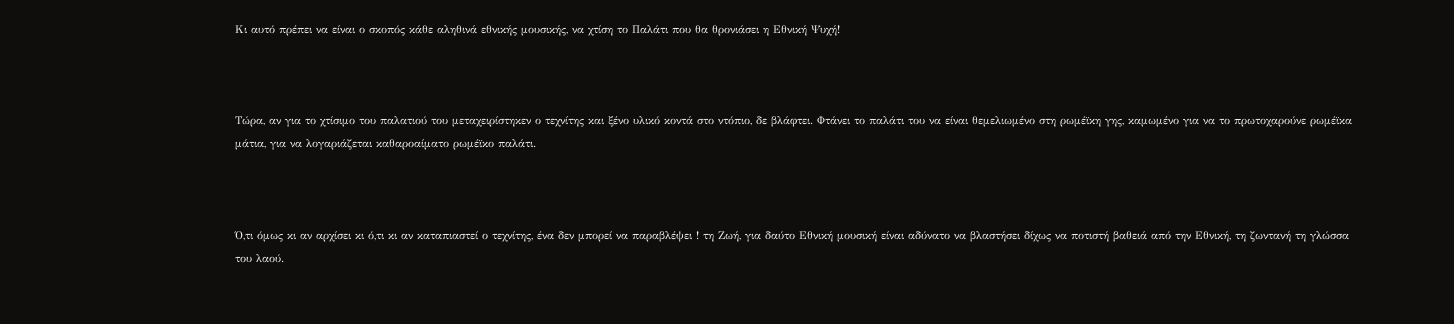Κι αυτό πρέπει να είναι ο σκοπός κάθε αληθινά εθνικής μουσικής, να χτίση το Παλάτι που θα θρονιάσει η Εθνική Ψυχή!



Τώρα, αν για το χτίσιμο του παλατιού του μεταχειρίστηκεν ο τεχνίτης και ξένο υλικό κοντά στο ντόπιο, δε βλάφτει. Φτάνει το παλάτι του να είναι θεμελιωμένο στη ρωμέϊκη γης, καμωμένο για να το πρωτοχαρούνε ρωμέϊκα μάτια, για να λογαριάζεται καθαροαίματο ρωμέϊκο παλάτι.



Ό,τι όμως κι αν αρχίσει κι ό,τι κι αν καταπιαστεί ο τεχνίτης, ένα δεν μπορεί να παραβλέψει ! τη Ζωή, για δαύτο Εθνική μουσική είναι αδύνατο να βλαστήσει δίχως να ποτιστή βαθειά από την Εθνική, τη ζωντανή τη γλώσσα του λαού.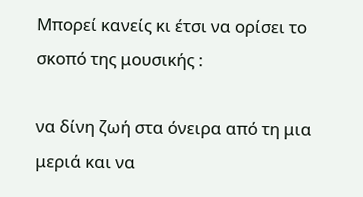Μπορεί κανείς κι έτσι να ορίσει το σκοπό της μουσικής :

να δίνη ζωή στα όνειρα από τη μια μεριά και να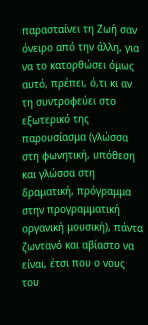παρασταίνει τη Ζωή σαν όνειρο από την άλλη, για να το κατορθώσει όμως αυτό, πρέπει, ό,τι κι αν τη συντροφεύει στο εξωτερικό της παρουσίασμα (γλώσσα στη φωνητική, υπόθεση και γλώσσα στη δραματική, πρόγραμμα στην προγραμματική οργανική μουσική), πάντα ζωντανό και αβίαστο να είναι, έτσι που ο νους του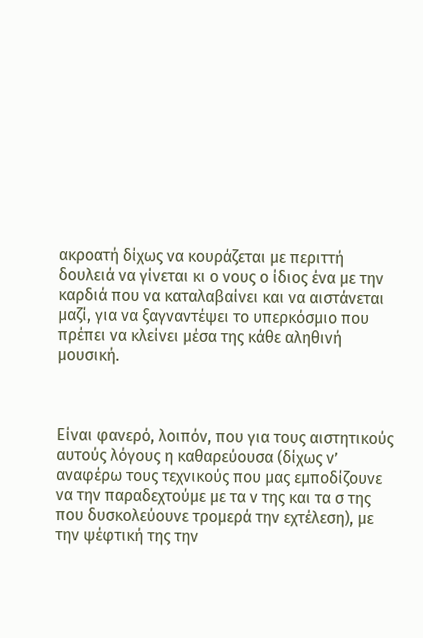ακροατή δίχως να κουράζεται με περιττή δουλειά να γίνεται κι ο νους ο ίδιος ένα με την καρδιά που να καταλαβαίνει και να αιστάνεται μαζί, για να ξαγναντέψει το υπερκόσμιο που πρέπει να κλείνει μέσα της κάθε αληθινή μουσική.



Είναι φανερό, λοιπόν, που για τους αιστητικούς αυτούς λόγους η καθαρεύουσα (δίχως ν’ αναφέρω τους τεχνικούς που μας εμποδίζουνε να την παραδεχτούμε με τα ν της και τα σ της που δυσκολεύουνε τρομερά την εχτέλεση), με την ψέφτική της την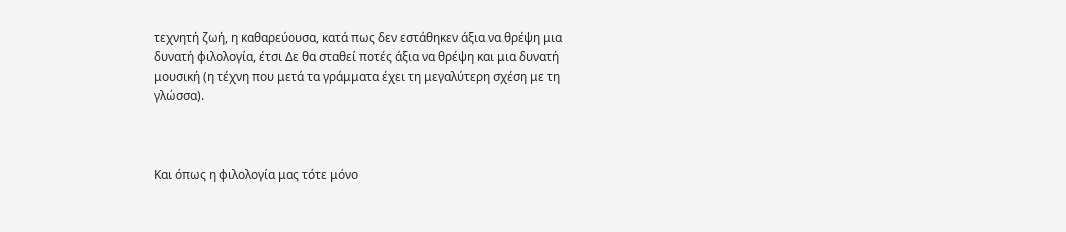τεχνητή ζωή, η καθαρεύουσα, κατά πως δεν εστάθηκεν άξια να θρέψη μια δυνατή φιλολογία, έτσι Δε θα σταθεί ποτές άξια να θρέψη και μια δυνατή μουσική (η τέχνη που μετά τα γράμματα έχει τη μεγαλύτερη σχέση με τη γλώσσα).



Και όπως η φιλολογία μας τότε μόνο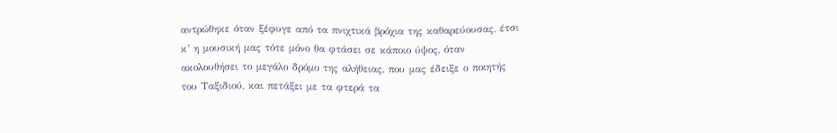αντρώθηκε όταν ξέφυγε από τα πνιχτικά βρόχια της καθαρεύουσας, έτσι κ’ η μουσική μας τότε μόνο θα φτάσει σε κάποιο ύψος, όταν ακολουθήσει το μεγάλο δρόμο της αλήθειας, που μας έδειξε ο ποιητής του Ταξιδιού, και πετάξει με τα φτερά τα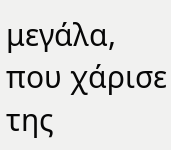μεγάλα, που χάρισε της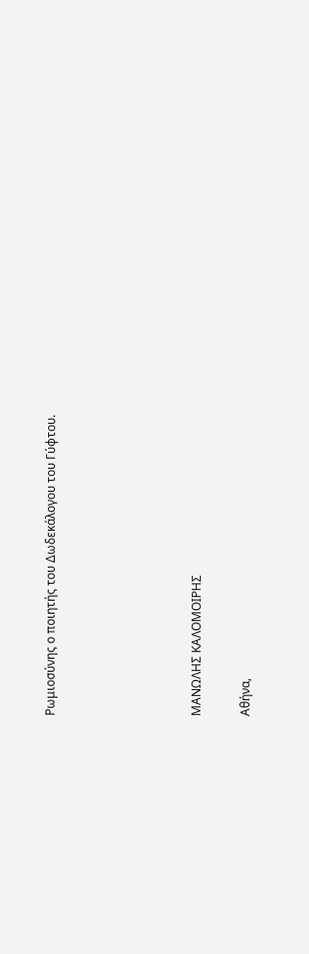Ρωμιοσύνης ο ποιητής του Δωδεκάλογου του Γύφτου.





ΜΑΝΩΛΗΣ ΚΑΛΟΜΟΙΡΗΣ

Αθήνα,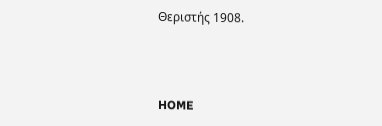Θεριστής 1908.



HOME